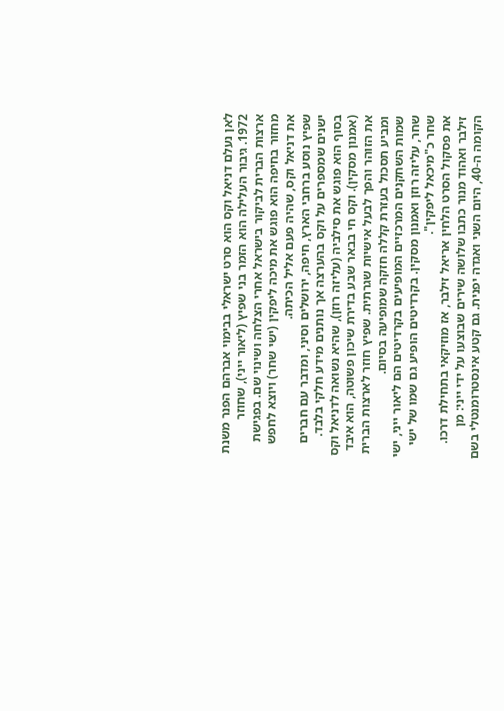לאן נעלם דניאל וקס הוא סרט ישראלי בבימוי אברהם הפנר משנת 1972. גיבור העלילה הוא הזמר בני שפיץ (ליאור ייני), שחוזר ארצות הברית לביקור בישראל אחרי הצלחה ושינוי שם. בפגישת מחזור בחיפה הוא פוגש את מיכה ליפקין (ישי שחר) ויוצא לחפש את דניאל וקס, שהיה פעם אליל הכיתה.
שפיץ נוסע ברחבי הארץ, חיפה, ירושלים וסיני, ומדבר עם חברים ישנים שמספרים על וקס בהערצה אך נותנים מידע חלקי בלבד. בסוף הוא פוגש את סילביה (עליזה רוזן), שהיא נשואה לדניאל וקס (אמנון מסקין). וקס חי בבאר שבע בדירת שיכון פשוטה, הוא איבד את הזוהר והפך לבעל אישיות שגרתית. שפיץ חוזר לארצות הברית ומביע תסכול בעזרת קללה חזקה שמופיעה בסיום.
שמות השחקנים המרכזיים המופיעים בקרדיטים הם ליאור ייני, ישי שחר, עליזה רוזן ואמנון מסקין. בקרדיטים הופיע גם שמו של ישי שחר כ"מיכאל ליפקין".
את פסקול הסרט הלחין אריאל זילבר, אז מוזיקאי בתחילת דרכו. זילבר ואהוד מנור כתבו שלושה שירים שבוצעו על ידי ייני: מן הקומה ה-40, היום השני ואגדה יפנית. גם קטע אינסטרומנטלי בשם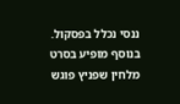ננסי נכלל בפסקול. בנוסף מופיע בסרט מלחין שפניץ פוגש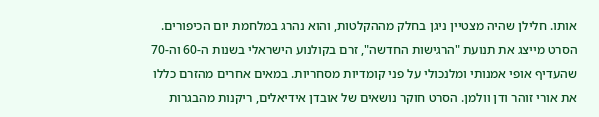אותו. חלילן שהיה מצטיין ניגן בחלק מההקלטות, והוא נהרג במלחמת יום הכיפורים.
הסרט מייצג את תנועת "הרגישות החדשה", זרם בקולנוע הישראלי בשנות ה-60 וה-70 שהעדיף אופי אמנותי ומלנכולי על פני קומדיות מסחריות. במאים אחרים מהזרם כללו את אורי זוהר ודן וולמן. הסרט חוקר נושאים של אובדן אידיאלים, ריקנות מהבגרות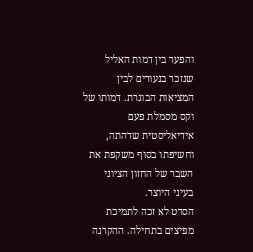והפער בין דמות האליל שנזכר בנעורים לבין המציאות הבוגרת. דמותו של וקס מסמלת פעם אידיאליסטית שדהתה, וחשיפתו בסוף משקפת את השבר של החזון הציוני בעיני היוצר.
הסרט לא זכה לתמיכת מפיצים בתחילה. ההקרנה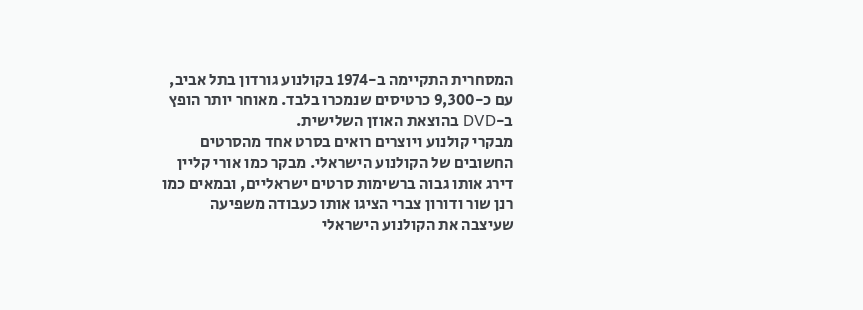המסחרית התקיימה ב-1974 בקולנוע גורדון בתל אביב, עם כ-9,300 כרטיסים שנמכרו בלבד. מאוחר יותר הופץ ב-DVD בהוצאת האוזן השלישית.
מבקרי קולנוע ויוצרים רואים בסרט אחד מהסרטים החשובים של הקולנוע הישראלי. מבקר כמו אורי קליין דירג אותו גבוה ברשימות סרטים ישראליים, ובמאים כמו רנן שור ודורון צברי הציגו אותו כעבודה משפיעה שעיצבה את הקולנוע הישראלי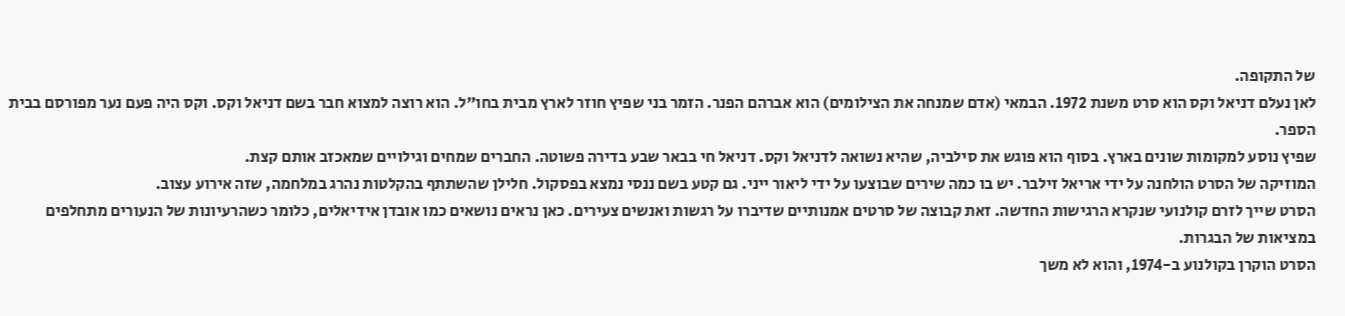של התקופה.
לאן נעלם דניאל וקס הוא סרט משנת 1972. הבמאי (אדם שמנחה את הצילומים) הוא אברהם הפנר. הזמר בני שפיץ חוזר לארץ מבית בחו"ל. הוא רוצה למצוא חבר בשם דניאל וקס. וקס היה פעם נער מפורסם בבית הספר.
שפיץ נוסע למקומות שונים בארץ. בסוף הוא פוגש את סילביה, שהיא נשואה לדניאל וקס. דניאל חי בבאר שבע בדירה פשוטה. החברים שמחים וגילויים שמאכזב אותם קצת.
המוזיקה של הסרט הולחנה על ידי אריאל זילבר. יש בו כמה שירים שבוצעו על ידי ליאור ייני. גם קטע בשם ננסי נמצא בפסקול. חלילן שהשתתף בהקלטות נהרג במלחמה, שזה אירוע עצוב.
הסרט שייך לזרם קולנועי שנקרא הרגישות החדשה. זאת קבוצה של סרטים אמנותיים שדיברו על רגשות ואנשים צעירים. כאן נראים נושאים כמו אובדן אידיאלים, כלומר כשהרעיונות של הנעורים מתחלפים במציאות של הבגרות.
הסרט הוקרן בקולנוע ב-1974, והוא לא משך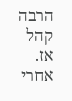הרבה קהל אז. אחרי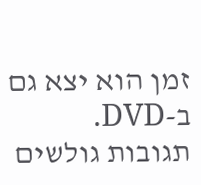זמן הוא יצא גם ב-DVD.
תגובות גולשים